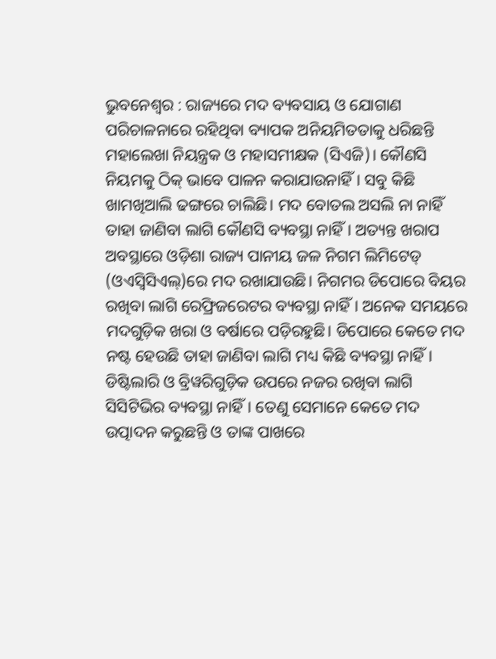ଭୁବନେଶ୍ବର : ରାଜ୍ୟରେ ମଦ ବ୍ୟବସାୟ ଓ ଯୋଗାଣ ପରିଚାଳନାରେ ରହିଥିବା ବ୍ୟାପକ ଅନିୟମିତତାକୁ ଧରିଛନ୍ତି ମହାଲେଖା ନିୟନ୍ତ୍ରକ ଓ ମହାସମୀକ୍ଷକ (ସିଏଜି)। କୌଣସି ନିୟମକୁ ଠିକ୍ ଭାବେ ପାଳନ କରାଯାଉନାହିଁ। ସବୁ କିଛି ଖାମଖିଆଲି ଢଙ୍ଗରେ ଚାଲିଛି। ମଦ ବୋତଲ ଅସଲି ନା ନାହିଁ ତାହା ଜାଣିବା ଲାଗି କୌଣସି ବ୍ୟବସ୍ଥା ନାହିଁ। ଅତ୍ୟନ୍ତ ଖରାପ ଅବସ୍ଥାରେ ଓଡ଼ିଶା ରାଜ୍ୟ ପାନୀୟ ଜଳ ନିଗମ ଲିମିଟେଡ୍ (ଓଏସ୍ବିସିଏଲ୍)ରେ ମଦ ରଖାଯାଉଛି। ନିଗମର ଡିପୋରେ ବିୟର ରଖିବା ଲାଗି ରେଫ୍ରିଜରେଟର ବ୍ୟବସ୍ଥା ନାହିଁ। ଅନେକ ସମୟରେ ମଦଗୁଡ଼ିକ ଖରା ଓ ବର୍ଷାରେ ପଡ଼ିରହୁଛି। ଡିପୋରେ କେତେ ମଦ ନଷ୍ଟ ହେଉଛି ତାହା ଜାଣିବା ଲାଗି ମଧ୍ୟ କିଛି ବ୍ୟବସ୍ଥା ନାହିଁ। ଡିଷ୍ଟିଲାରି ଓ ବ୍ରିୱରିଗୁଡ଼ିକ ଉପରେ ନଜର ରଖିବା ଲାଗି ସିସିଟିଭିର ବ୍ୟବସ୍ଥା ନାହିଁ। ତେଣୁ ସେମାନେ କେତେ ମଦ ଉତ୍ପାଦନ କରୁଛନ୍ତି ଓ ତାଙ୍କ ପାଖରେ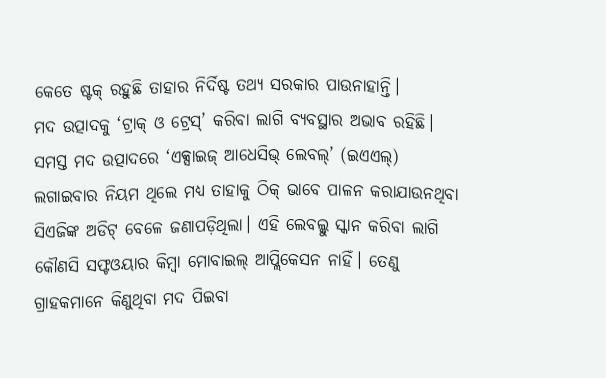କେତେ ଷ୍ଟକ୍ ରହୁଛି ତାହାର ନିର୍ଦିଷ୍ଟ ତଥ୍ୟ ସରକାର ପାଉନାହାନ୍ତି।
ମଦ ଉତ୍ପାଦକୁ ‘ଟ୍ରାକ୍ ଓ ଟ୍ରେସ୍’ କରିବା ଲାଗି ବ୍ୟବସ୍ଥାର ଅଭାବ ରହିଛି। ସମସ୍ତ ମଦ ଉତ୍ପାଦରେ ‘ଏକ୍ସାଇଜ୍ ଆଧେସିଭ୍ ଲେବଲ୍’ (ଇଏଏଲ୍) ଲଗାଇବାର ନିୟମ ଥିଲେ ମଧ୍ୟ ତାହାକୁ ଠିକ୍ ଭାବେ ପାଳନ କରାଯାଉନଥିବା ସିଏଜିଙ୍କ ଅଡିଟ୍ ବେଳେ ଜଣାପଡ଼ିଥିଲା। ଏହି ଲେବଲ୍କୁ ସ୍କାନ କରିବା ଲାଗି କୌଣସି ସଫ୍ଟଓୟାର କିମ୍ବା ମୋବାଇଲ୍ ଆପ୍ଲିକେସନ ନାହିଁ। ତେଣୁ ଗ୍ରାହକମାନେ କିଣୁଥିବା ମଦ ପିଇବା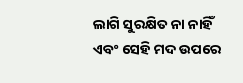ଲାଗି ସୁରକ୍ଷିତ ନା ନାହିଁ ଏବଂ ସେହି ମଦ ଉପରେ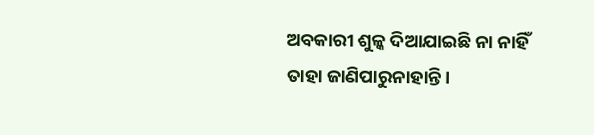ଅବକାରୀ ଶୁଳ୍କ ଦିଆଯାଇଛି ନା ନାହିଁ ତାହା ଜାଣିପାରୁନାହାନ୍ତି।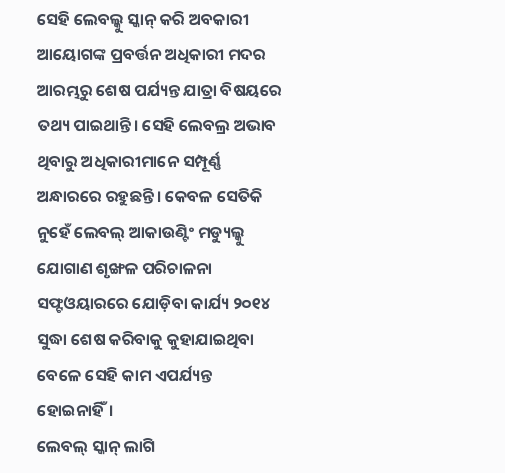ସେହି ଲେବଲ୍କୁ ସ୍କାନ୍ କରି ଅବକାରୀ ଆୟୋଗଙ୍କ ପ୍ରବର୍ତ୍ତନ ଅଧିକାରୀ ମଦର ଆରମ୍ଭରୁ ଶେଷ ପର୍ଯ୍ୟନ୍ତ ଯାତ୍ରା ବିଷୟରେ ତଥ୍ୟ ପାଇଥାନ୍ତି। ସେହି ଲେବଲ୍ର ଅଭାବ ଥିବାରୁ ଅଧିକାରୀମାନେ ସମ୍ପୂର୍ଣ୍ଣ ଅନ୍ଧାରରେ ରହୁଛନ୍ତି। କେବଳ ସେତିକି ନୁହେଁ ଲେବଲ୍ ଆକାଉଣ୍ଟିଂ ମଡ୍ୟୁଲ୍କୁ ଯୋଗାଣ ଶୃଙ୍ଖଳ ପରିଚାଳନା ସଫ୍ଟଓୟାରରେ ଯୋଡ଼ିବା କାର୍ଯ୍ୟ ୨୦୧୪ ସୁଦ୍ଧା ଶେଷ କରିବାକୁ କୁହାଯାଇଥିବା ବେଳେ ସେହି କାମ ଏପର୍ଯ୍ୟନ୍ତ ହୋଇନାହିଁ।
ଲେବଲ୍ ସ୍କାନ୍ ଲାଗି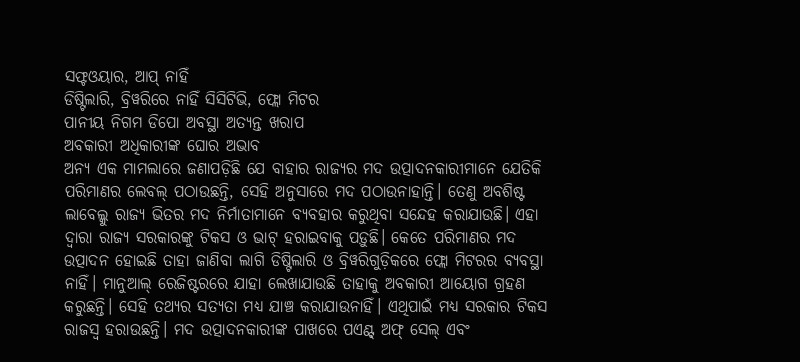ସଫ୍ଟଓୟାର, ଆପ୍ ନାହିଁ
ଡିଷ୍ଟିଲାରି, ବ୍ରିୱରିରେ ନାହିଁ ସିସିଟିଭି, ଫ୍ଲୋ ମିଟର
ପାନୀୟ ନିଗମ ଡିପୋ ଅବସ୍ଥା ଅତ୍ୟନ୍ତ ଖରାପ
ଅବକାରୀ ଅଧିକାରୀଙ୍କ ଘୋର ଅଭାବ
ଅନ୍ୟ ଏକ ମାମଲାରେ ଜଣାପଡ଼ିଛି ଯେ ବାହାର ରାଜ୍ୟର ମଦ ଉତ୍ପାଦନକାରୀମାନେ ଯେତିକି ପରିମାଣର ଲେବଲ୍ ପଠାଉଛନ୍ତି, ସେହି ଅନୁସାରେ ମଦ ପଠାଉନାହାନ୍ତି। ତେଣୁ ଅବଶିଷ୍ଟ ଲାବେଲ୍କୁ ରାଜ୍ୟ ଭିତର ମଦ ନିର୍ମାତାମାନେ ବ୍ୟବହାର କରୁଥିବା ସନ୍ଦେହ କରାଯାଉଛି। ଏହା ଦ୍ବାରା ରାଜ୍ୟ ସରକାରଙ୍କୁ ଟିକସ ଓ ଭାଟ୍ ହରାଇବାକୁ ପଡ଼ୁଛି। କେତେ ପରିମାଣର ମଦ ଉତ୍ପାଦନ ହୋଇଛି ତାହା ଜାଣିବା ଲାଗି ଡିଷ୍ଟିଲାରି ଓ ବ୍ରିୱରିଗୁଡ଼ିକରେ ଫ୍ଲୋ ମିଟରର ବ୍ୟବସ୍ଥା ନାହିଁ। ମାନୁଆଲ୍ ରେଜିଷ୍ଟରରେ ଯାହା ଲେଖାଯାଉଛି ତାହାକୁ ଅବକାରୀ ଆୟୋଗ ଗ୍ରହଣ କରୁଛନ୍ତି। ସେହି ତଥ୍ୟର ସତ୍ୟତା ମଧ୍ୟ ଯାଞ୍ଚ କରାଯାଉନାହିଁ। ଏଥିପାଇଁ ମଧ୍ୟ ସରକାର ଟିକସ ରାଜସ୍ବ ହରାଉଛନ୍ତି। ମଦ ଉତ୍ପାଦନକାରୀଙ୍କ ପାଖରେ ପଏଣ୍ଟ୍ ଅଫ୍ ସେଲ୍ ଏବଂ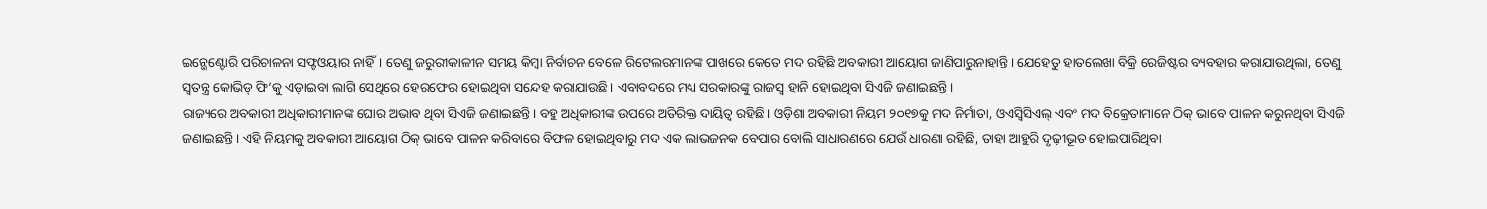ଇନ୍ଭେଣ୍ଟୋରି ପରିଚାଳନା ସଫ୍ଟଓୟାର ନାହିଁ। ତେଣୁ ଜରୁରୀକାଳୀନ ସମୟ କିମ୍ବା ନିର୍ବାଚନ ବେଳେ ରିଟେଲରମାନଙ୍କ ପାଖରେ କେତେ ମଦ ରହିଛି ଅବକାରୀ ଆୟୋଗ ଜାଣିପାରୁନାହାନ୍ତି। ଯେହେତୁ ହାତଲେଖା ବିକ୍ରି ରେଜିଷ୍ଟର ବ୍ୟବହାର କରାଯାଉଥିଲା, ତେଣୁ ସ୍ବତନ୍ତ୍ର କୋଭିଡ୍ ଫି’କୁ ଏଡ଼ାଇବା ଲାଗି ସେଥିରେ ହେରଫେର ହୋଇଥିବା ସନ୍ଦେହ କରାଯାଉଛି। ଏବାବଦରେ ମଧ୍ୟ ସରକାରଙ୍କୁ ରାଜସ୍ବ ହାନି ହୋଇଥିବା ସିଏଜି ଜଣାଇଛନ୍ତି।
ରାଜ୍ୟରେ ଅବକାରୀ ଅଧିକାରୀମାନଙ୍କ ଘୋର ଅଭାବ ଥିବା ସିଏଜି ଜଣାଇଛନ୍ତି। ବହୁ ଅଧିକାରୀଙ୍କ ଉପରେ ଅତିରିକ୍ତ ଦାୟିତ୍ବ ରହିଛି। ଓଡ଼ିଶା ଅବକାରୀ ନିୟମ ୨୦୧୭କୁ ମଦ ନିର୍ମାତା, ଓଏସ୍ବିସିଏଲ୍ ଏବଂ ମଦ ବିକ୍ରେତାମାନେ ଠିକ୍ ଭାବେ ପାଳନ କରୁନଥିବା ସିଏଜି ଜଣାଇଛନ୍ତି। ଏହି ନିୟମକୁ ଅବକାରୀ ଆୟୋଗ ଠିକ୍ ଭାବେ ପାଳନ କରିବାରେ ବିଫଳ ହୋଇଥିବାରୁ ମଦ ଏକ ଲାଭଜନକ ବେପାର ବୋଲି ସାଧାରଣରେ ଯେଉଁ ଧାରଣା ରହିଛି, ତାହା ଆହୁରି ଦୃଢ଼ୀଭୂତ ହୋଇପାରିଥିବା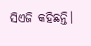ସିଏଜି କହିଛନ୍ତି।